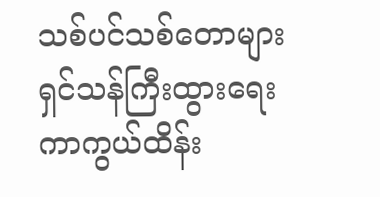သစ်ပင်သစ်တောများ ရှင်သန်ကြီးထွားရေး ကာကွယ်ထိန်း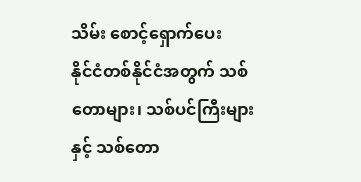သိမ်း စောင့်ရှောက်ပေး
နိုင်ငံတစ်နိုင်ငံအတွက် သစ်တောများ၊ သစ်ပင်ကြီးများနှင့် သစ်တော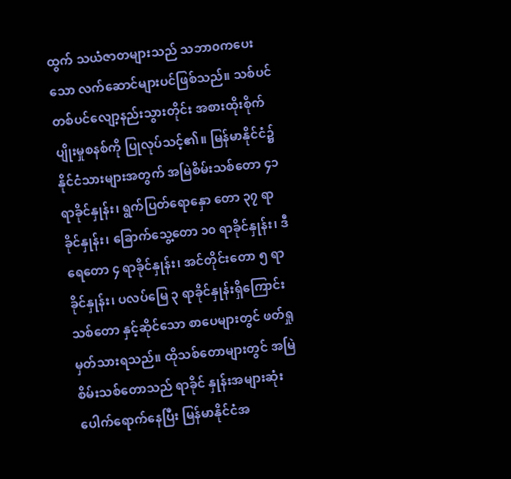ထွက် သယံဇာတများသည် သဘာ၀ကပေးသော လက်ဆောင်များပင်ဖြစ်သည်။ သစ်ပင် တစ်ပင်လျော့နည်းသွားတိုင်း အစားထိုးစိုက်ပျိုးမှုစနစ်ကို ပြုလုပ်သင့်၏။ မြန်မာနိုင်ငံ၌ နိုင်ငံသားများအတွက် အမြဲစိမ်းသစ်တော ၄၁ ရာခိုင်နှုန်း၊ ရွက်ပြတ်ရောနှော တော ၃၇ ရာခိုင်နှုန်း၊ ခြောက်သွေ့တော ၁၀ ရာခိုင်နှုန်း၊ ဒီရေတော ၄ ရာခိုင်နှုန်း၊ အင်တိုင်းတော ၅ ရာခိုင်နှုန်း၊ ပလပ်မြေ ၃ ရာခိုင်နှုန်းရှိကြောင်း သစ်တော နှင့်ဆိုင်သော စာပေများတွင် ဖတ်ရှုမှတ်သားရသည်။ ထိုသစ်တောများတွင် အမြဲစိမ်းသစ်တောသည် ရာခိုင် နှုန်းအများဆုံး ပေါက်ရောက်နေပြီး မြန်မာနိုင်ငံအ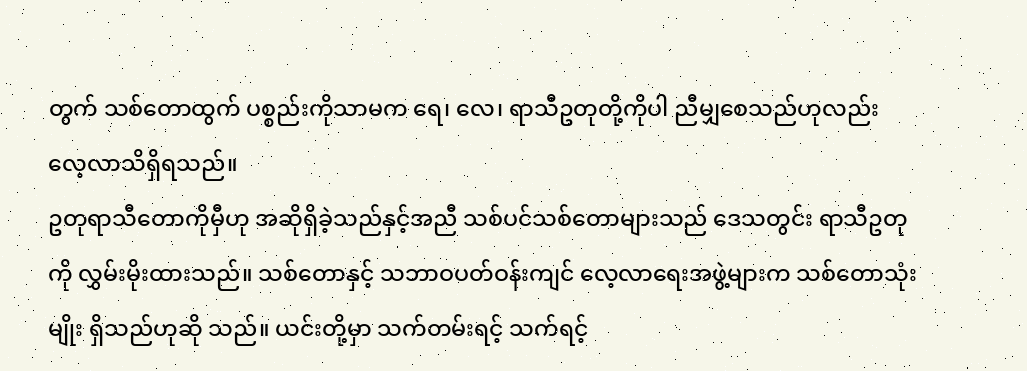တွက် သစ်တောထွက် ပစ္စည်းကိုသာမက ရေ၊ လေ၊ ရာသီဥတုတို့ကိုပါ ညီမျှစေသည်ဟုလည်း လေ့လာသိရှိရသည်။
ဥတုရာသီတောကိုမှီဟု အဆိုရှိခဲ့သည်နှင့်အညီ သစ်ပင်သစ်တောများသည် ဒေသတွင်း ရာသီဥတုကို လွှမ်းမိုးထားသည်။ သစ်တောနှင့် သဘာဝပတ်ဝန်းကျင် လေ့လာရေးအဖွဲ့များက သစ်တောသုံးမျိုး ရှိသည်ဟုဆို သည်။ ယင်းတို့မှာ သက်တမ်းရင့် သက်ရင့်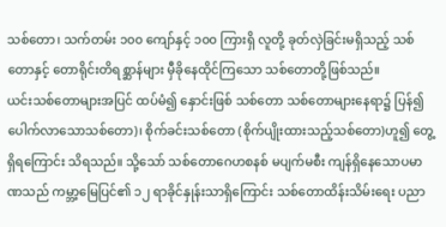သစ်တော၊ သက်တမ်း ၁၀၀ ကျော်နှင့် ၁၀၀ ကြားရှိ လူတို့ ခုတ်လှဲခြင်းမရှိသည့် သစ်တောနှင့် တောရိုင်းတိရစ္ဆာန်များ မှီခိုနေထိုင်ကြသော သစ်တောတို့ဖြစ်သည်။
ယင်းသစ်တောများအပြင် ထပ်မံ၍ နှောင်းဖြစ် သစ်တော သစ်တောများနေရာ၌ ပြန်၍ ပေါက်လာသောသစ်တော)၊ စိုက်ခင်းသစ်တော (စိုက်ပျိုးထားသည့်သစ်တော)ဟူ၍ တွေ့ရှိရကြောင်း သိရသည်။ သို့သော် သစ်တောဂေဟစနစ် မပျက်မစီး ကျန်ရှိနေသောပမာဏသည် ကမ္ဘာ့မြေပြင်၏ ၁၂ ရာခိုင်နှုန်းသာရှိကြောင်း သစ်တောထိန်းသိမ်းရေး ပညာ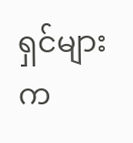ရှင်များက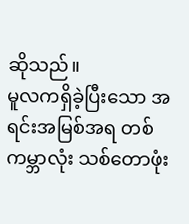ဆိုသည်။
မူလကရှိခဲ့ပြီးသော အရင်းအမြစ်အရ တစ်ကမ္ဘာလုံး သစ်တောဖုံး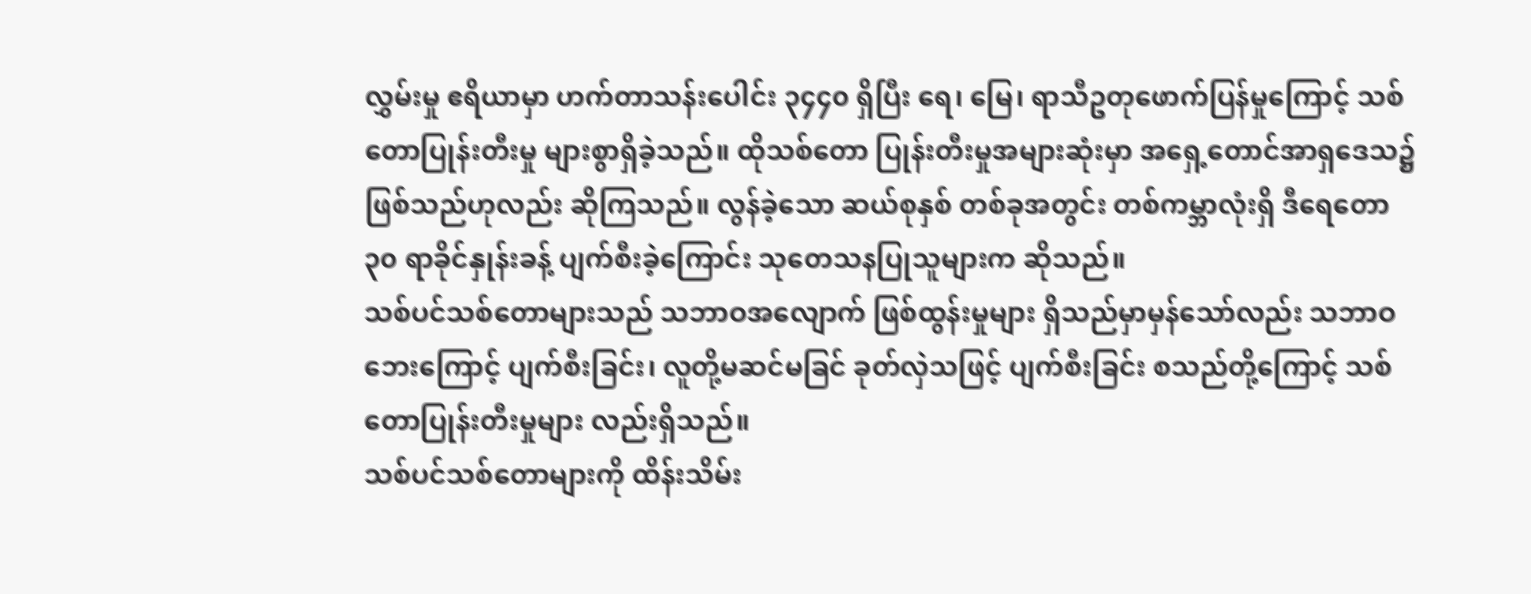လွှမ်းမှု ဧရိယာမှာ ဟက်တာသန်းပေါင်း ၃၄၄၀ ရှိပြီး ရေ၊ မြေ၊ ရာသီဥတုဖောက်ပြန်မှုကြောင့် သစ်တောပြုန်းတီးမှု များစွာရှိခဲ့သည်။ ထိုသစ်တော ပြုန်းတီးမှုအများဆုံးမှာ အရှေ့တောင်အာရှဒေသ၌ ဖြစ်သည်ဟုလည်း ဆိုကြသည်။ လွန်ခဲ့သော ဆယ်စုနှစ် တစ်ခုအတွင်း တစ်ကမ္ဘာလုံးရှိ ဒီရေတော ၃၀ ရာခိုင်နှုန်းခန့် ပျက်စီးခဲ့ကြောင်း သုတေသနပြုသူများက ဆိုသည်။
သစ်ပင်သစ်တောများသည် သဘာဝအလျောက် ဖြစ်ထွန်းမှုများ ရှိသည်မှာမှန်သော်လည်း သဘာဝဘေးကြောင့် ပျက်စီးခြင်း၊ လူတို့မဆင်မခြင် ခုတ်လှဲသဖြင့် ပျက်စီးခြင်း စသည်တို့ကြောင့် သစ်တောပြုန်းတီးမှုများ လည်းရှိသည်။
သစ်ပင်သစ်တောများကို ထိန်းသိမ်း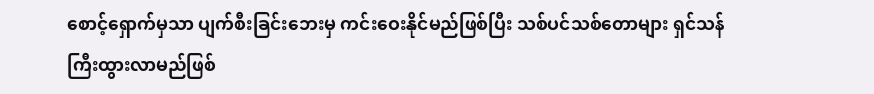စောင့်ရှောက်မှသာ ပျက်စီးခြင်းဘေးမှ ကင်းဝေးနိုင်မည်ဖြစ်ပြီး သစ်ပင်သစ်တောများ ရှင်သန်ကြီးထွားလာမည်ဖြစ်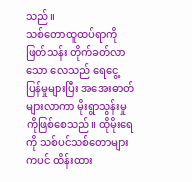သည်။
သစ်တောထူထပ်ရာကို ဖြတ်သန်း တိုက်ခတ်လာသော လေသည် ရေငွေ့ပြန်မှုများပြီး အအေးဓာတ်များလာကာ မိုးရွာသွန်းမှုကိုဖြစ်စေသည်။ ထိုမိုးရေကို သစ်ပင်သစ်တောများကပင် ထိန်းထား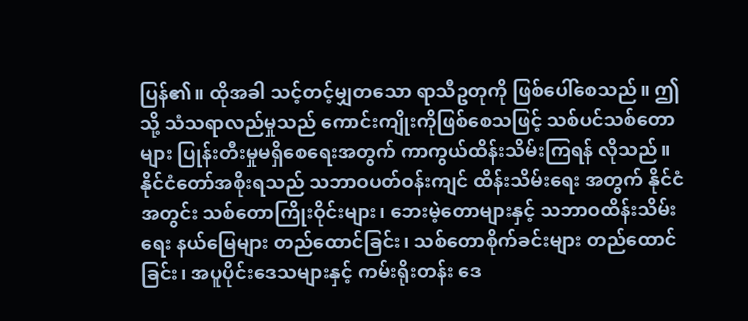ပြန်၏။ ထိုအခါ သင့်တင့်မျှတသော ရာသီဥတုကို ဖြစ်ပေါ်စေသည်။ ဤသို့ သံသရာလည်မှုသည် ကောင်းကျိုးကိုဖြစ်စေသဖြင့် သစ်ပင်သစ်တောများ ပြုန်းတီးမှုမရှိစေရေးအတွက် ကာကွယ်ထိန်းသိမ်းကြရန် လိုသည်။
နိုင်ငံတော်အစိုးရသည် သဘာဝပတ်ဝန်းကျင် ထိန်းသိမ်းရေး အတွက် နိုင်ငံအတွင်း သစ်တောကြိုးဝိုင်းများ၊ ဘေးမဲ့တောများနှင့် သဘာဝထိန်းသိမ်းရေး နယ်မြေများ တည်ထောင်ခြင်း၊ သစ်တောစိုက်ခင်းများ တည်ထောင်ခြင်း၊ အပူပိုင်းဒေသများနှင့် ကမ်းရိုးတန်း ဒေ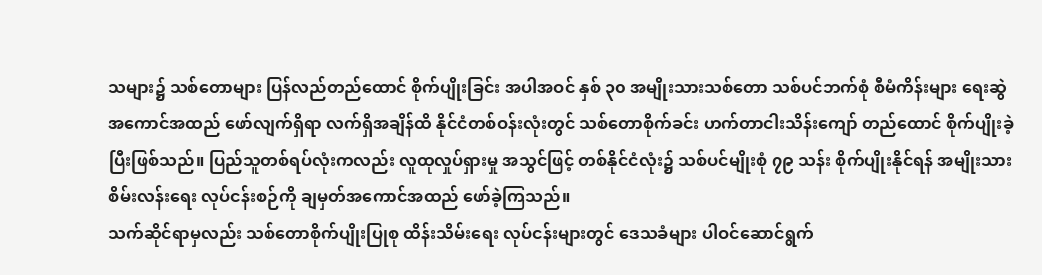သများ၌ သစ်တောများ ပြန်လည်တည်ထောင် စိုက်ပျိုးခြင်း အပါအဝင် နှစ် ၃၀ အမျိုးသားသစ်တော သစ်ပင်ဘက်စုံ စီမံကိန်းများ ရေးဆွဲ အကောင်အထည် ဖော်လျက်ရှိရာ လက်ရှိအချိန်ထိ နိုင်ငံတစ်ဝန်းလုံးတွင် သစ်တောစိုက်ခင်း ဟက်တာငါးသိန်းကျော် တည်ထောင် စိုက်ပျိုးခဲ့ပြီးဖြစ်သည်။ ပြည်သူတစ်ရပ်လုံးကလည်း လူထုလှုပ်ရှားမှု အသွင်ဖြင့် တစ်နိုင်ငံလုံး၌ သစ်ပင်မျိုးစုံ ၇၉ သန်း စိုက်ပျိုးနိုင်ရန် အမျိုးသား စိမ်းလန်းရေး လုပ်ငန်းစဉ်ကို ချမှတ်အကောင်အထည် ဖော်ခဲ့ကြသည်။
သက်ဆိုင်ရာမှလည်း သစ်တောစိုက်ပျိုးပြုစု ထိန်းသိမ်းရေး လုပ်ငန်းများတွင် ဒေသခံများ ပါဝင်ဆောင်ရွက်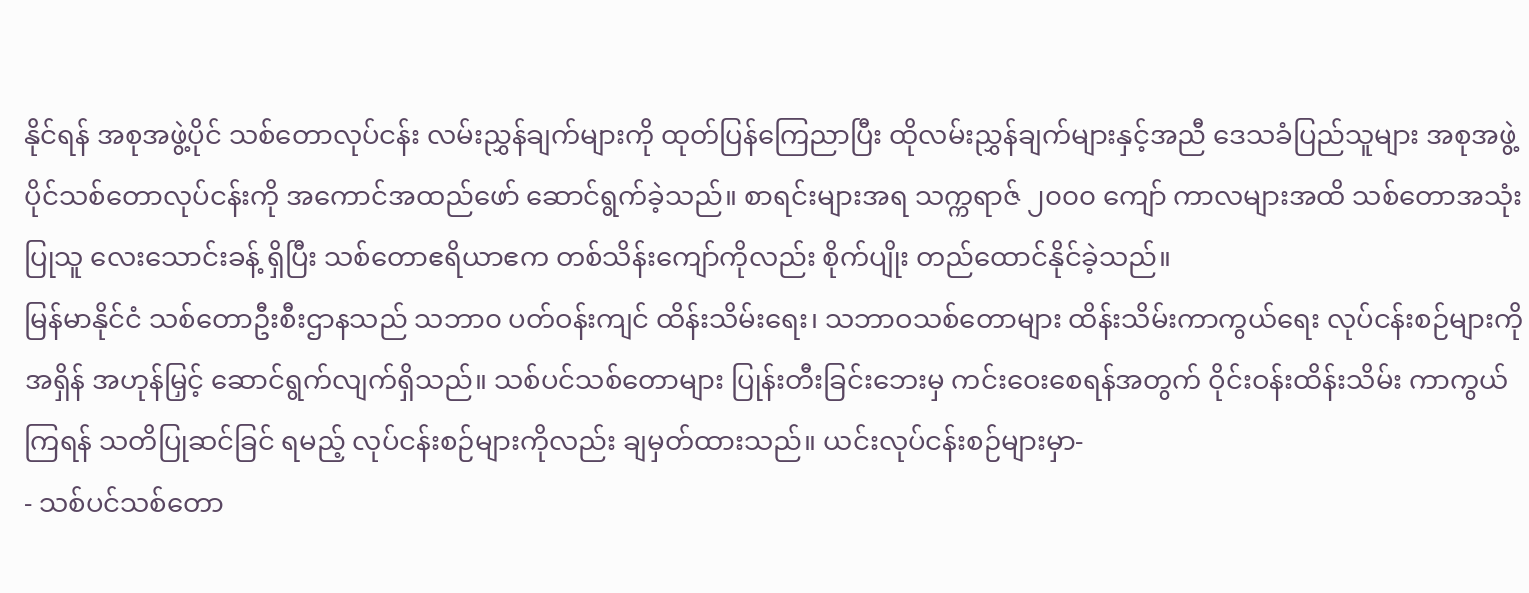နိုင်ရန် အစုအဖွဲ့ပိုင် သစ်တောလုပ်ငန်း လမ်းညွှန်ချက်များကို ထုတ်ပြန်ကြေညာပြီး ထိုလမ်းညွှန်ချက်များနှင့်အညီ ဒေသခံပြည်သူများ အစုအဖွဲ့ပိုင်သစ်တောလုပ်ငန်းကို အကောင်အထည်ဖော် ဆောင်ရွက်ခဲ့သည်။ စာရင်းများအရ သက္ကရာဇ် ၂၀၀၀ ကျော် ကာလများအထိ သစ်တောအသုံးပြုသူ လေးသောင်းခန့် ရှိပြီး သစ်တောဧရိယာဧက တစ်သိန်းကျော်ကိုလည်း စိုက်ပျိုး တည်ထောင်နိုင်ခဲ့သည်။
မြန်မာနိုင်ငံ သစ်တောဦးစီးဌာနသည် သဘာ၀ ပတ်ဝန်းကျင် ထိန်းသိမ်းရေး၊ သဘာဝသစ်တောများ ထိန်းသိမ်းကာကွယ်ရေး လုပ်ငန်းစဉ်များကို အရှိန် အဟုန်မြှင့် ဆောင်ရွက်လျက်ရှိသည်။ သစ်ပင်သစ်တောများ ပြုန်းတီးခြင်းဘေးမှ ကင်းဝေးစေရန်အတွက် ဝိုင်းဝန်းထိန်းသိမ်း ကာကွယ်ကြရန် သတိပြုဆင်ခြင် ရမည့် လုပ်ငန်းစဉ်များကိုလည်း ချမှတ်ထားသည်။ ယင်းလုပ်ငန်းစဉ်များမှာ-
- သစ်ပင်သစ်တော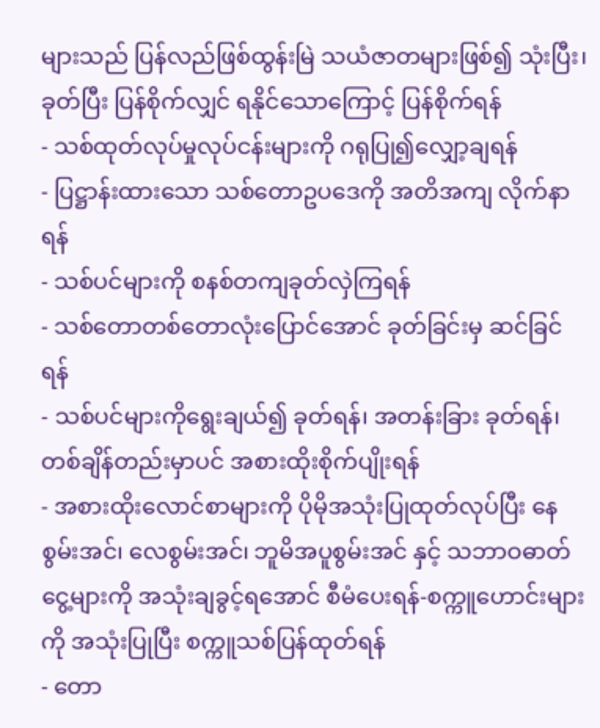များသည် ပြန်လည်ဖြစ်ထွန်းမြဲ သယံဇာတများဖြစ်၍ သုံးပြီး၊ ခုတ်ပြီး ပြန်စိုက်လျှင် ရနိုင်သောကြောင့် ပြန်စိုက်ရန်
- သစ်ထုတ်လုပ်မှုလုပ်ငန်းများကို ဂရုပြု၍လျှော့ချရန်
- ပြဋ္ဌာန်းထားသော သစ်တောဥပဒေကို အတိအကျ လိုက်နာရန်
- သစ်ပင်များကို စနစ်တကျခုတ်လှဲကြရန်
- သစ်တောတစ်တောလုံးပြောင်အောင် ခုတ်ခြင်းမှ ဆင်ခြင်ရန်
- သစ်ပင်များကိုရွေးချယ်၍ ခုတ်ရန်၊ အတန်းခြား ခုတ်ရန်၊ တစ်ချိန်တည်းမှာပင် အစားထိုးစိုက်ပျိုးရန်
- အစားထိုးလောင်စာများကို ပိုမိုအသုံးပြုထုတ်လုပ်ပြီး နေစွမ်းအင်၊ လေစွမ်းအင်၊ ဘူမိအပူစွမ်းအင် နှင့် သဘာဝဓာတ်ငွေ့များကို အသုံးချခွင့်ရအောင် စီမံပေးရန်-စက္ကူဟောင်းများကို အသုံးပြုပြီး စက္ကူသစ်ပြန်ထုတ်ရန်
- တော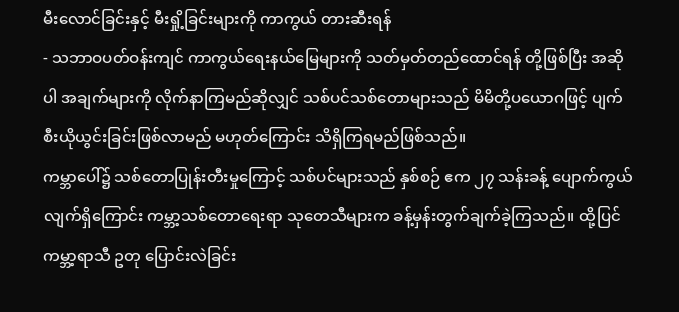မီးလောင်ခြင်းနှင့် မီးရှို့ခြင်းများကို ကာကွယ် တားဆီးရန်
- သဘာဝပတ်ဝန်းကျင် ကာကွယ်ရေးနယ်မြေများကို သတ်မှတ်တည်ထောင်ရန် တို့ဖြစ်ပြီး အဆိုပါ အချက်များကို လိုက်နာကြမည်ဆိုလျှင် သစ်ပင်သစ်တောများသည် မိမိတို့ပယောဂဖြင့် ပျက်စီးယိုယွင်းခြင်းဖြစ်လာမည် မဟုတ်ကြောင်း သိရှိကြရမည်ဖြစ်သည်။
ကမ္ဘာပေါ်၌ သစ်တောပြုန်းတီးမှုကြောင့် သစ်ပင်များသည် နှစ်စဉ် ဧက ၂၇ သန်းခန့် ပျောက်ကွယ် လျက်ရှိကြောင်း ကမ္ဘာ့သစ်တောရေးရာ သုတေသီများက ခန့်မှန်းတွက်ချက်ခဲ့ကြသည်။ ထို့ပြင် ကမ္ဘာ့ရာသီ ဥတု ပြောင်းလဲခြင်း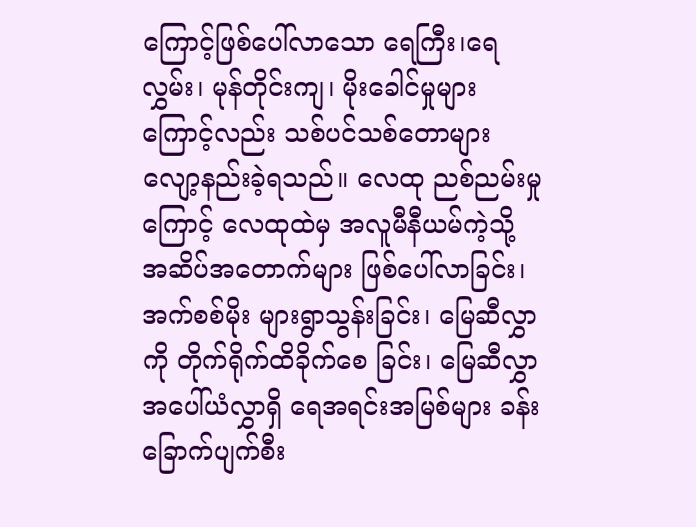ကြောင့်ဖြစ်ပေါ်လာသော ရေကြီး၊ရေလွှမ်း၊ မုန်တိုင်းကျ၊ မိုးခေါင်မှုများကြောင့်လည်း သစ်ပင်သစ်တောများ လျော့နည်းခဲ့ရသည်။ လေထု ညစ်ညမ်းမှုကြောင့် လေထုထဲမှ အလူမီနီယမ်ကဲ့သို့ အဆိပ်အတောက်များ ဖြစ်ပေါ်လာခြင်း၊ အက်စစ်မိုး များရွာသွန်းခြင်း၊ မြေဆီလွှာကို တိုက်ရိုက်ထိခိုက်စေ ခြင်း၊ မြေဆီလွှာ အပေါ်ယံလွှာရှိ ရေအရင်းအမြစ်များ ခန်းခြောက်ပျက်စီး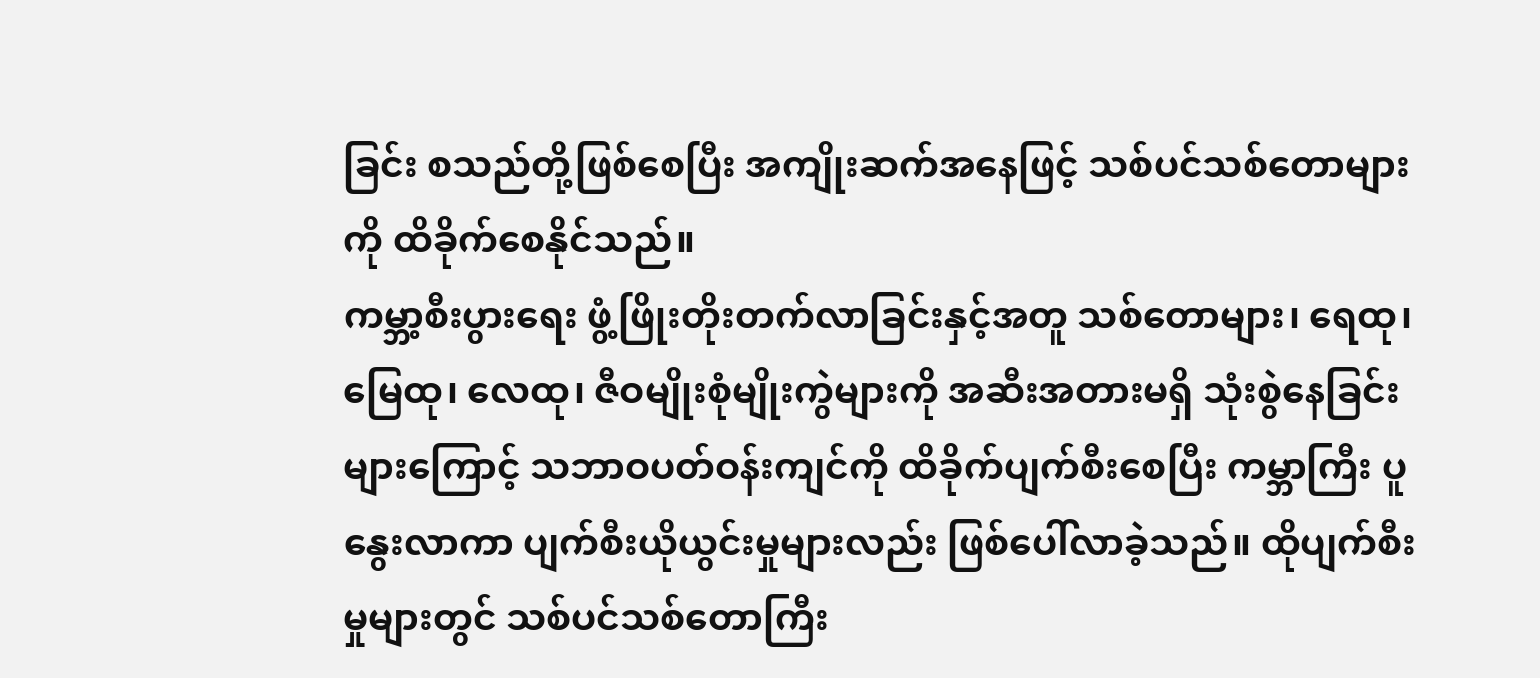ခြင်း စသည်တို့ဖြစ်စေပြီး အကျိုးဆက်အနေဖြင့် သစ်ပင်သစ်တောများကို ထိခိုက်စေနိုင်သည်။
ကမ္ဘာ့စီးပွားရေး ဖွံ့ဖြိုးတိုးတက်လာခြင်းနှင့်အတူ သစ်တောများ၊ ရေထု၊ မြေထု၊ လေထု၊ ဇီဝမျိုးစုံမျိုးကွဲများကို အဆီးအတားမရှိ သုံးစွဲနေခြင်းများကြောင့် သဘာဝပတ်ဝန်းကျင်ကို ထိခိုက်ပျက်စီးစေပြီး ကမ္ဘာကြီး ပူနွေးလာကာ ပျက်စီးယိုယွင်းမှုများလည်း ဖြစ်ပေါ်လာခဲ့သည်။ ထိုပျက်စီးမှုများတွင် သစ်ပင်သစ်တောကြီး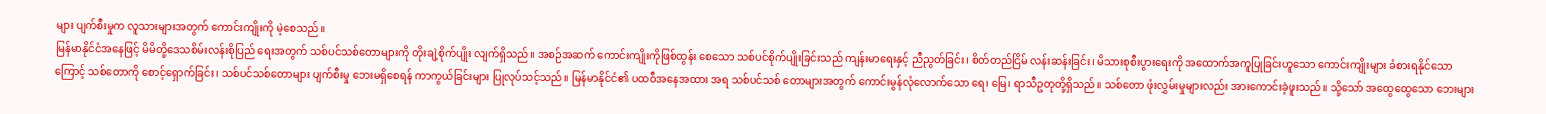များ ပျက်စီးမှုက လူသားများအတွက် ကောင်းကျိုးကို မဲ့စေသည်။
မြန်မာနိုင်ငံအနေဖြင့် မိမိတို့ဒေသစိမ်းလန်းစိုပြည် ရေးအတွက် သစ်ပင်သစ်တောများကို တိုးချဲ့စိုက်ပျိုး လျက်ရှိသည်။ အစဉ်အဆက် ကောင်းကျိုးကိုဖြစ်ထွန်း စေသော သစ်ပင်စိုက်ပျိုးခြင်းသည် ကျန်းမာရေးနှင့် ညီညွတ်ခြင်း၊ စိတ်တည်ငြိမ် လန်းဆန်းခြင်း၊ မိသားစုစီးပွားရေးကို အထောက်အကူပြုခြင်းဟူသော ကောင်းကျိုးများ ခံစားရနိုင်သောကြောင့် သစ်တောကို စောင့်ရှောက်ခြင်း၊ သစ်ပင်သစ်တောများ ပျက်စီးမှု ဘေးမရှိစေရန် ကာကွယ်ခြင်းများ ပြုလုပ်သင့်သည်။ မြန်မာနိုင်ငံ၏ ပထဝီအနေအထား အရ သစ်ပင်သစ် တောများအတွက် ကောင်းမွန်လုံလောက်သော ရေ၊ မြေ၊ ရာသီဥတုတို့ရှိသည်။ သစ်တော ဖုံးလွှမ်းမှုများလည်း အားကောင်းခဲ့ဖူးသည်။ သို့သော် အထွေထွေသော ဘေးများ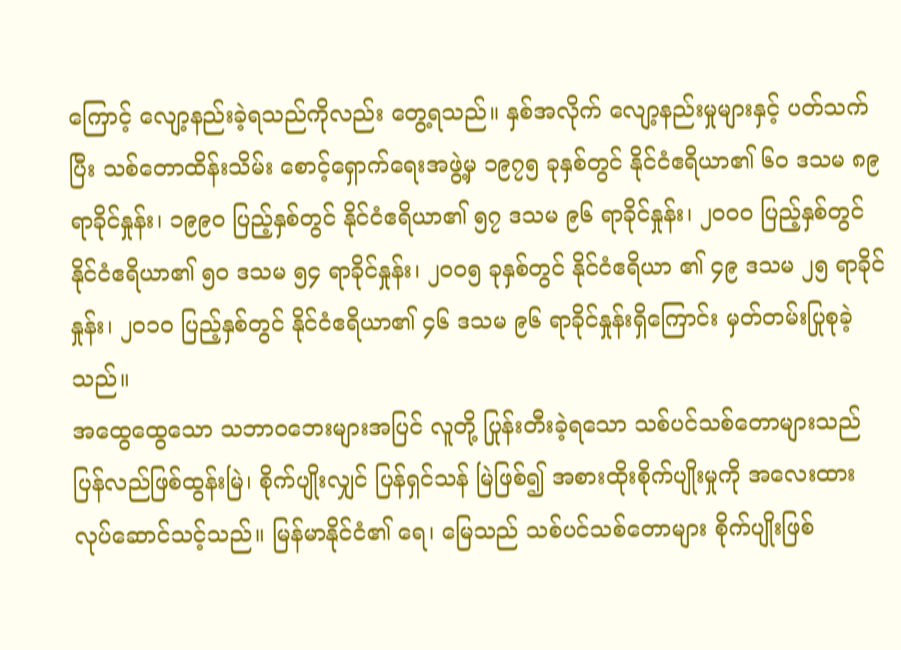ကြောင့် လျော့နည်းခဲ့ရသည်ကိုလည်း တွေ့ရသည်။ နှစ်အလိုက် လျော့နည်းမှုများနှင့် ပတ်သက်ပြီး သစ်တောထိန်းသိမ်း စောင့်ရှောက်ရေးအဖွဲ့မှ ၁၉၇၅ ခုနှစ်တွင် နိုင်ငံဧရိယာ၏ ၆၀ ဒသမ ၈၉ ရာခိုင်နှုန်း၊ ၁၉၉၀ ပြည့်နှစ်တွင် နိုင်ငံဧရိယာ၏ ၅၇ ဒသမ ၉၆ ရာခိုင်နှုန်း၊ ၂၀၀၀ ပြည့်နှစ်တွင် နိုင်ငံဧရိယာ၏ ၅၀ ဒသမ ၅၄ ရာခိုင်နှုန်း၊ ၂၀၀၅ ခုနှစ်တွင် နိုင်ငံဧရိယာ ၏ ၄၉ ဒသမ ၂၅ ရာခိုင်နှုန်း၊ ၂၀၁၀ ပြည့်နှစ်တွင် နိုင်ငံဧရိယာ၏ ၄၆ ဒသမ ၉၆ ရာခိုင်နှုန်းရှိကြောင်း မှတ်တမ်းပြုစုခဲ့သည်။
အထွေထွေသော သဘာဝဘေးများအပြင် လူတို့ ပြုန်းတီးခဲ့ရသော သစ်ပင်သစ်တောများသည် ပြန်လည်ဖြစ်ထွန်းမြဲ၊ စိုက်ပျိုးလျှင် ပြန်ရှင်သန် မြဲဖြစ်၍ အစားထိုးစိုက်ပျိုးမှုကို အလေးထား လုပ်ဆောင်သင့်သည်။ မြန်မာနိုင်ငံ၏ ရေ၊ မြေသည် သစ်ပင်သစ်တောများ စိုက်ပျိုးဖြစ်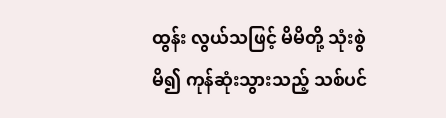ထွန်း လွယ်သဖြင့် မိမိတို့ သုံးစွဲမိ၍ ကုန်ဆုံးသွားသည့် သစ်ပင်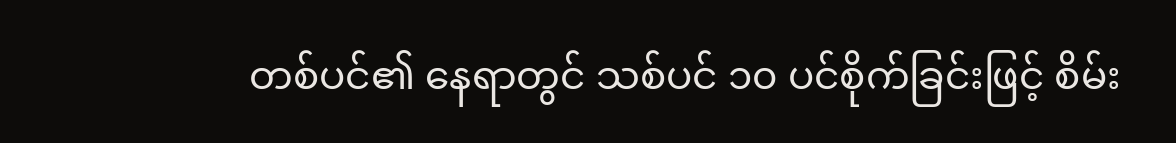တစ်ပင်၏ နေရာတွင် သစ်ပင် ၁၀ ပင်စိုက်ခြင်းဖြင့် စိမ်း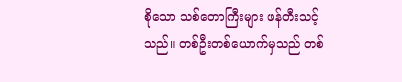စိုသော သစ်တောကြီးများ ဖန်တီးသင့်သည်။ တစ်ဦးတစ်ယောက်မှသည် တစ်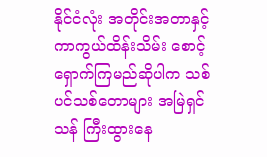နိုင်ငံလုံး အတိုင်းအတာနှင့် ကာကွယ်ထိန်းသိမ်း စောင့်ရှောက်ကြမည်ဆိုပါက သစ်ပင်သစ်တောများ အမြဲရှင်သန် ကြီးထွားနေ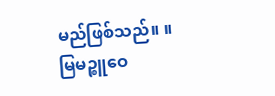မည်ဖြစ်သည်။ ။
မြမဉ္စူဝေ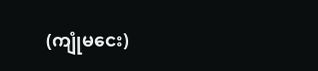(ကျုံမငေး)